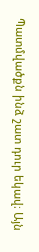Պատմվածքն ինձ շատ դուր եկավ։ Այն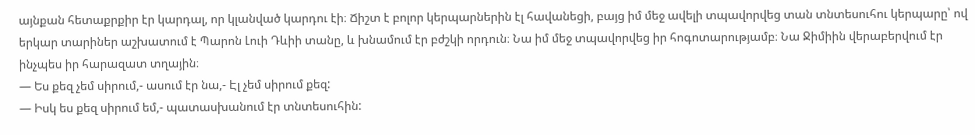այնքան հետաքրքիր էր կարդալ, որ կլանված կարդու էի։ Ճիշտ է բոլոր կերպարներին էլ հավանեցի, բայց իմ մեջ ավելի տպավորվեց տան տնտեսուհու կերպարը՝ ով երկար տարիներ աշխատում է Պարոն Լուի Դևիի տանը, և խնամում էր բժշկի որդուն։ Նա իմ մեջ տպավորվեց իր հոգոտարությամբ։ Նա Ջիմիին վերաբերվում էր ինչպես իր հարազատ տղային։
— Ես քեզ չեմ սիրում,- ասում էր նա,- Էլ չեմ սիրում քեզ:
— Իսկ ես քեզ սիրում եմ,- պատասխանում էր տնտեսուհին: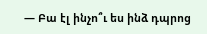— Բա էլ ինչո՞ւ ես ինձ դպրոց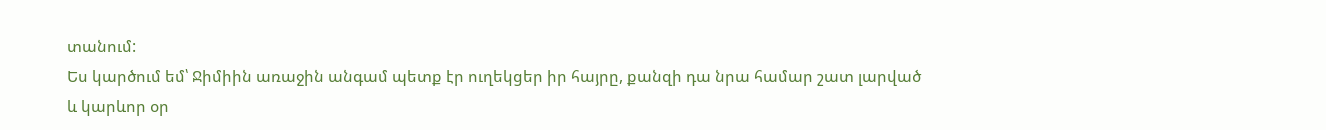տանում:
Ես կարծում եմ՝ Ջիմիին առաջին անգամ պետք էր ուղեկցեր իր հայրը, քանզի դա նրա համար շատ լարված և կարևոր օր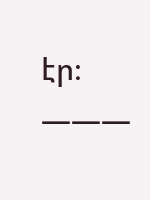էր։
———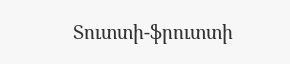Տուտտի-ֆրուտտի